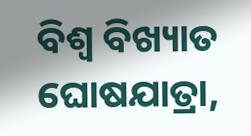ବିଶ୍ୱ ବିଖ୍ୟାତ ଘୋଷଯାତ୍ରା,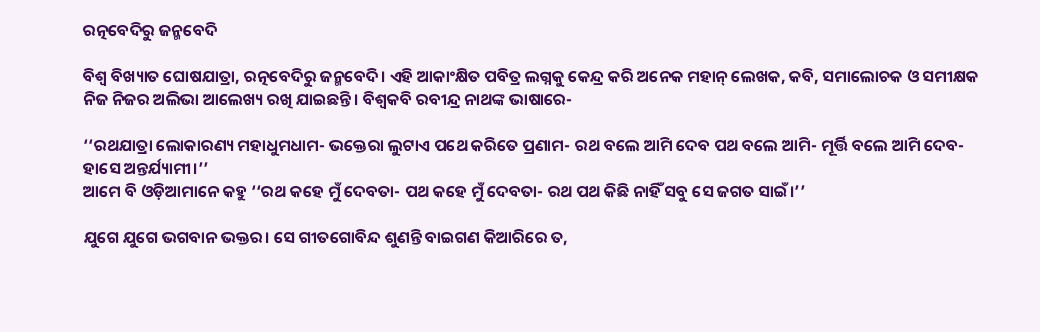ରତ୍ନବେଦିରୁ ଜନ୍ମବେଦି

ବିଶ୍ୱ ବିଖ୍ୟାତ ଘୋଷଯାତ୍ରା, ରତ୍ନବେଦିରୁ ଜନ୍ମବେଦି। ଏହି ଆକାଂକ୍ଷିତ ପବିତ୍ର ଲଗ୍ନକୁ କେନ୍ଦ୍ର କରି ଅନେକ ମହାନ୍‌ ଲେଖକ, କବି, ସମାଲୋଚକ ଓ ସମୀକ୍ଷକ ନିଜ ନିଜର ଅଲିଭା ଆଲେଖ୍ୟ ରଖି ଯାଇଛନ୍ତି। ବିଶ୍ୱକବି ରବୀନ୍ଦ୍ର ନାଥଙ୍କ ଭାଷାରେ-

‘‘ରଥଯାତ୍ରା ଲୋକାରଣ୍ୟ ମହାଧୁମଧାମ- ଭକ୍ତେରା ଲୁଟାଏ ପଥେ କରିତେ ପ୍ରଣାମ- ରଥ ବଲେ ଆମି ଦେବ ପଥ ବଲେ ଆମି- ମୂର୍ତ୍ତି ବଲେ ଆମି ଦେବ- ହାସେ ଅନ୍ତର୍ଯ୍ୟାମୀ।’’
ଆମେ ବି ଓଡ଼ିଆମାନେ କହୁ ‘‘ରଥ କହେ ମୁଁ ଦେବତା- ପଥ କହେ ମୁଁ ଦେବତା- ରଥ ପଥ କିଛି ନାହିଁ ସବୁ ସେ ଜଗତ ସାଇଁ।’’

ଯୁଗେ ଯୁଗେ ଭଗବାନ ଭକ୍ତର। ସେ ଗୀତଗୋବିନ୍ଦ ଶୁଣନ୍ତି ବାଇଗଣ କିଆରିରେ ତ,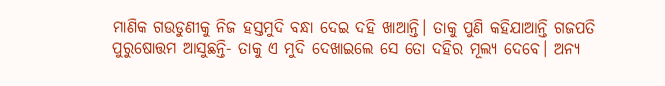ମାଣିକ ଗଉଡୁଣୀକୁ ନିଜ ହସ୍ତମୁଦି ବନ୍ଧା ଦେଇ ଦହି ଖାଆନ୍ତି। ତାକୁ ପୁଣି କହିଯାଆନ୍ତି ଗଜପତି ପୁରୁଷୋତ୍ତମ ଆସୁଛନ୍ତି- ତାକୁ ଏ ମୁଦି ଦେଖାଇଲେ ସେ ତୋ ଦହିର ମୂଲ୍ୟ ଦେବେ। ଅନ୍ୟ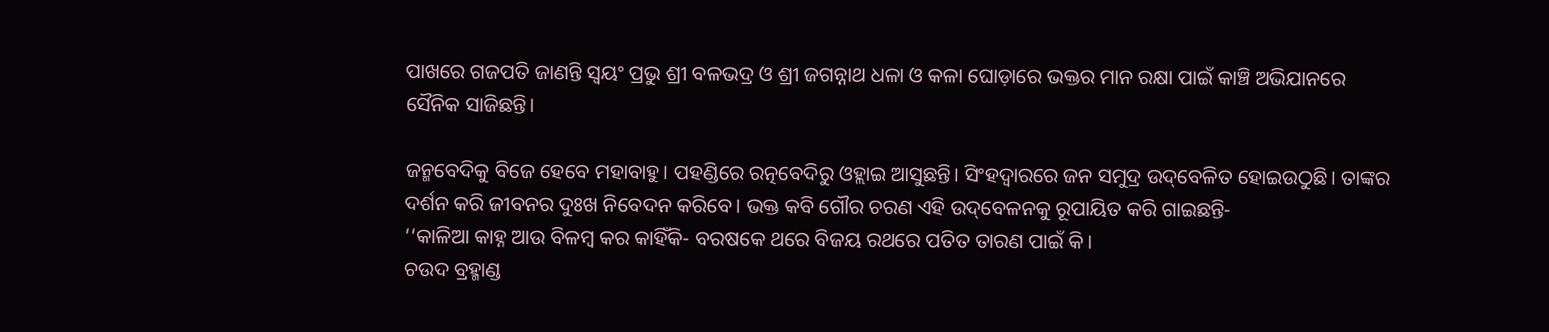ପାଖରେ ଗଜପତି ଜାଣନ୍ତି ସ୍ୱୟଂ ପ୍ରଭୁ ଶ୍ରୀ ବଳଭଦ୍ର ଓ ଶ୍ରୀ ଜଗନ୍ନାଥ ଧଳା ଓ କଳା ଘୋଡ଼ାରେ ଭକ୍ତର ମାନ ରକ୍ଷା ପାଇଁ କାଞ୍ଚି ଅଭିଯାନରେ ସୈନିକ ସାଜିଛନ୍ତି।

ଜନ୍ମବେଦିକୁ ବିଜେ ହେବେ ମହାବାହୁ। ପହଣ୍ଡିରେ ରତ୍ନବେଦିରୁ ଓହ୍ଲାଇ ଆସୁଛନ୍ତି। ସିଂହଦ୍ୱାରରେ ଜନ ସମୁଦ୍ର ଉଦ୍‌ବେଳିତ ହୋଇଉଠୁଛି। ତାଙ୍କର ଦର୍ଶନ କରି ଜୀବନର ଦୁଃଖ ନିବେଦନ କରିବେ। ଭକ୍ତ କବି ଗୌର ଚରଣ ଏହି ଉଦ୍‌ବେଳନକୁ ରୂପାୟିତ କରି ଗାଇଛନ୍ତି-
‘‘କାଳିଆ କାହ୍ନ ଆଉ ବିଳମ୍ବ କର କାହିଁକି- ବରଷକେ ଥରେ ବିଜୟ ରଥରେ ପତିତ ତାରଣ ପାଇଁ କି।
ଚଉଦ ବ୍ରହ୍ମାଣ୍ଡ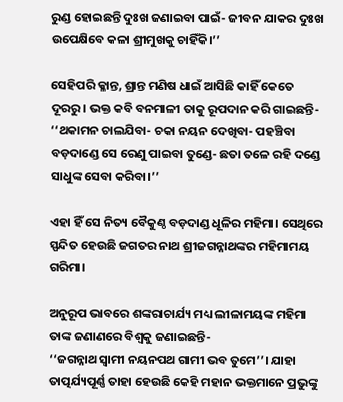ରୁଣ୍ଡ ହୋଇଛନ୍ତି ଦୁଃଖ ଜଣାଇବା ପାଇଁ- ଜୀବନ ଯାକର ଦୁଃଖ ଉପେକ୍ଷିବେ କଳା ଶ୍ରୀମୁଖକୁ ଚାହିଁକି।’’

ସେହିପରି କ୍ଳାନ୍ତ, ଶ୍ରାନ୍ତ ମଣିଷ ଧାଇଁ ଆସିଛି କାହିଁ କେତେ ଦୂରରୁ। ଭକ୍ତ କବି ବନମାଳୀ ତାକୁ ରୂପଦାନ କରି ଗାଇଛନ୍ତି-
‘‘ଥକାମନ ଚାଲଯିବା- ଚକା ନୟନ ଦେଖିବା- ପହଞ୍ଚିବା ବଡ଼ଦାଣ୍ଡେ ସେ ରେଣୁ ପାଇବା ତୁଣ୍ଡେ- ଛତା ତଳେ ରହି ଦଣ୍ଡେ ସାଧୁଙ୍କ ସେବା କରିବା।’’

ଏହା ହିଁ ସେ ନିତ୍ୟ ବୈକୁଣ୍ଠ ବଡ଼ଦାଣ୍ଡ ଧୂଳିର ମହିମା। ସେଥିରେ ସ୍ପନ୍ଦିତ ହେଉଛି ଜଗତର ନାଥ ଶ୍ରୀଜଗନ୍ନାଥଙ୍କର ମହିମାମୟ ଗରିମା।

ଅନୁରୂପ ଭାବରେ ଶଙ୍କରାଚାର୍ଯ୍ୟ ମଧ୍ୟ ଲୀଳାମୟଙ୍କ ମହିମା ତାଙ୍କ ଜଣାଣରେ ବିଶ୍ୱକୁ ଜଣାଇଛନ୍ତି-
‘‘ଜଗନ୍ନାଥ ସ୍ୱାମୀ ନୟନପଥ ଗାମୀ ଭବ ତୁମେ’’। ଯାହା ତାତ୍ପର୍ଯ୍ୟପୂର୍ଣ୍ଣ ତାହା ହେଉଛି କେହି ମହାନ ଭକ୍ତମାନେ ପ୍ରଭୁଙ୍କୁ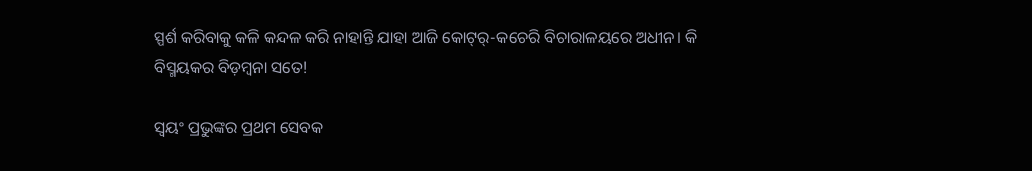ସ୍ପର୍ଶ କରିବାକୁ କଳି କନ୍ଦଳ କରି ନାହାନ୍ତି ଯାହା ଆଜି କୋଟ୍‌ର୍-କଚେରି ବିଚାରାଳୟରେ ଅଧୀନ। କି ବିସ୍ମୟକର ବିଡ଼ମ୍ବନା ସତେ!

ସ୍ୱୟଂ ପ୍ରଭୁଙ୍କର ପ୍ରଥମ ସେବକ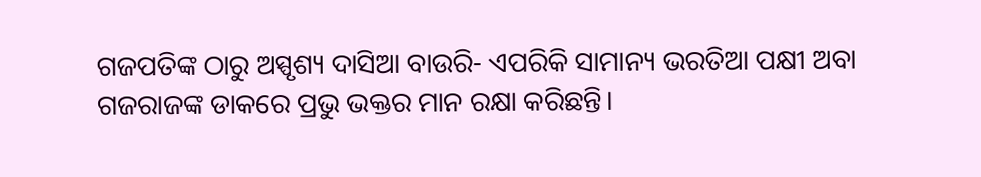ଗଜପତିଙ୍କ ଠାରୁ ଅସ୍ପୃଶ୍ୟ ଦାସିଆ ବାଉରି- ଏପରିକି ସାମାନ୍ୟ ଭରତିଆ ପକ୍ଷୀ ଅବା ଗଜରାଜଙ୍କ ଡାକରେ ପ୍ରଭୁ ଭକ୍ତର ମାନ ରକ୍ଷା କରିଛନ୍ତି।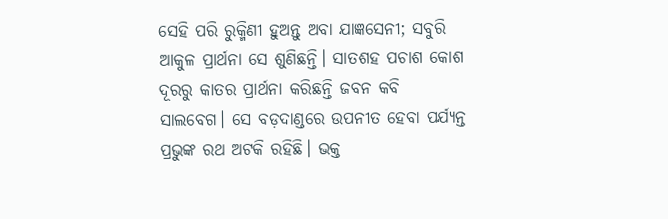ସେହି ପରି ରୁକ୍ମିଣୀ ହୁଅନ୍ତୁ ଅବା ଯାଜ୍ଞସେନୀ; ସବୁରି ଆକୁଳ ପ୍ରାର୍ଥନା ସେ ଶୁଣିଛନ୍ତି। ସାତଶହ ପଚାଶ କୋଶ ଦୂରରୁ କାତର ପ୍ରାର୍ଥନା କରିଛନ୍ତି ଜବନ କବି ସାଲବେଗ। ସେ ବଡ଼ଦାଣ୍ଡରେ ଉପନୀତ ହେବା ପର୍ଯ୍ୟନ୍ତ ପ୍ରଭୁଙ୍କ ରଥ ଅଟକି ରହିଛି। ଭକ୍ତ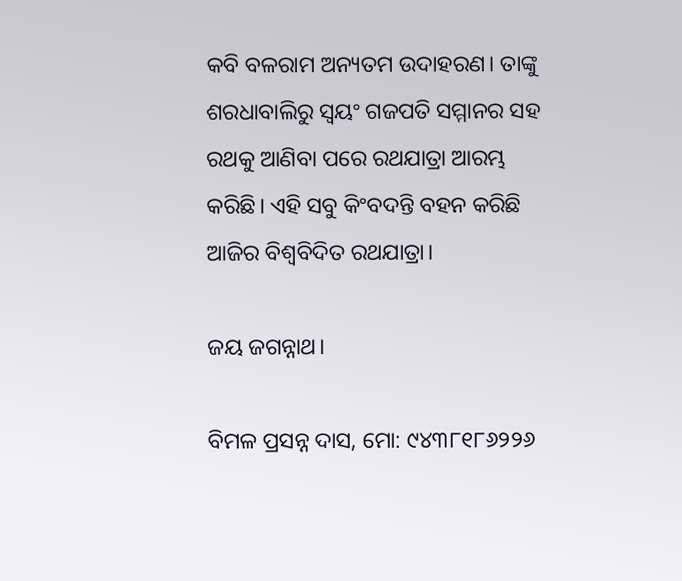କବି ବଳରାମ ଅନ୍ୟତମ ଉଦାହରଣ। ତାଙ୍କୁ ଶରଧାବାଲିରୁ ସ୍ୱୟଂ ଗଜପତି ସମ୍ମାନର ସହ ରଥକୁ ଆଣିବା ପରେ ରଥଯାତ୍ରା ଆରମ୍ଭ କରିଛି। ଏହି ସବୁ କିଂବଦନ୍ତି ବହନ କରିଛି ଆଜିର ବିଶ୍ୱବିଦିତ ରଥଯାତ୍ରା।

ଜୟ ଜଗନ୍ନାଥ।

ବିମଳ ପ୍ରସନ୍ନ ଦାସ, ମୋ: ୯୪୩୮୧୮୬୨୨୬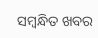ସମ୍ବନ୍ଧିତ ଖବର